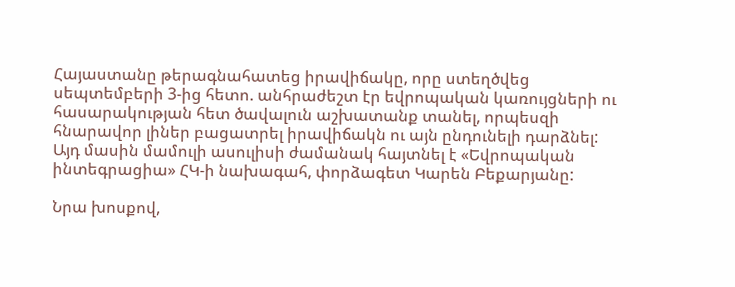Հայաստանը թերագնահատեց իրավիճակը, որը ստեղծվեց սեպտեմբերի 3-ից հետո. անհրաժեշտ էր եվրոպական կառույցների ու հասարակության հետ ծավալուն աշխատանք տանել, որպեսզի հնարավոր լիներ բացատրել իրավիճակն ու այն ընդունելի դարձնել: Այդ մասին մամուլի ասուլիսի ժամանակ հայտնել է «Եվրոպական ինտեգրացիա» ՀԿ-ի նախագահ, փորձագետ Կարեն Բեքարյանը:

Նրա խոսքով,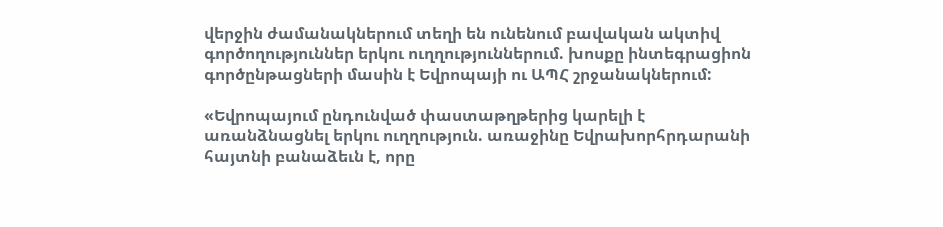վերջին ժամանակներում տեղի են ունենում բավական ակտիվ գործողություններ երկու ուղղություններում. խոսքը ինտեգրացիոն գործընթացների մասին է Եվրոպայի ու ԱՊՀ շրջանակներում:

«Եվրոպայում ընդունված փաստաթղթերից կարելի է առանձնացնել երկու ուղղություն. առաջինը Եվրախորհրդարանի հայտնի բանաձեւն է, որը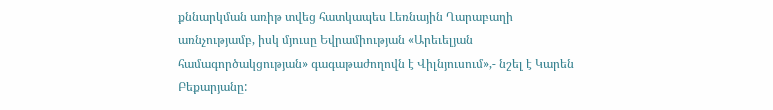քննարկման առիթ տվեց հատկապես Լեռնային Ղարաբաղի առնչությամբ, իսկ մյուսը Եվրամիության «Արեւելյան համագործակցության» գագաթաժողովն է Վիլնյուսում»,- նշել է Կարեն Բեքարյանը: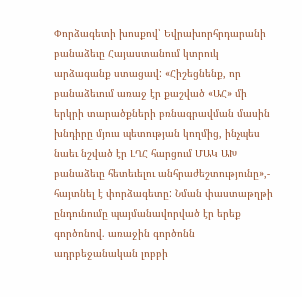Փորձագետի խոսքով՝ Եվրախորհրդարանի բանաձեւը Հայաստանում կտրուկ արձագանք ստացավ: «Հիշեցնենք, որ բանաձեւում առաջ էր քաշված «ԱՀ» մի երկրի տարածքների բռնագրավման մասին խնդիրը մյուս պետության կողմից, ինչպես նաեւ նշված էր ԼՂՀ հարցում ՄԱԿ ԱԽ բանաձեւը հետեւելու անհրաժեշտությունը»,- հայտնել է փորձագետը: Նման փաստաթղթի ընդունումը պայմանավորված էր երեք գործոնով. առաջին գործոնն ադրբեջանական լոբբի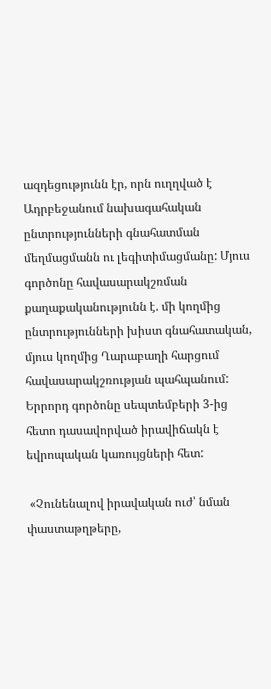ազդեցությունն էր, որն ուղղված է Ադրբեջանում նախագահական ընտրությունների գնահատման մեղմացմանն ու լեգիտիմացմանը: Մյուս գործոնը հավասարակշռման քաղաքականությունն է. մի կողմից ընտրությունների խիստ գնահատական, մյուս կողմից Ղարաբաղի հարցում հավասարակշռության պահպանում: Երրորդ գործոնը սեպտեմբերի 3-ից հետո դասավորված իրավիճակն է եվրոպական կառույցների հետ:

 «Չունենալով իրավական ուժ՝ նման փաստաթղթերը,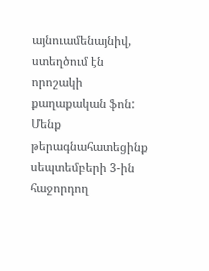այնուամենայնիվ, ստեղծում էն որոշակի քաղաքական ֆոն: Մենք թերագնահատեցինք սեպտեմբերի 3-ին հաջորդող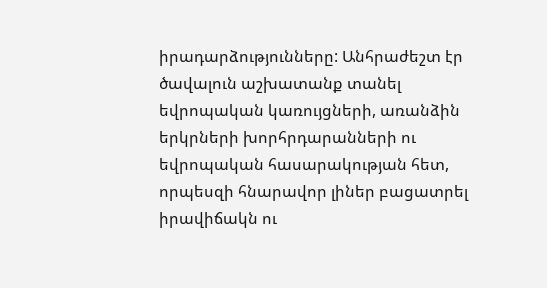իրադարձությունները: Անհրաժեշտ էր ծավալուն աշխատանք տանել եվրոպական կառույցների, առանձին երկրների խորհրդարանների ու եվրոպական հասարակության հետ, որպեսզի հնարավոր լիներ բացատրել իրավիճակն ու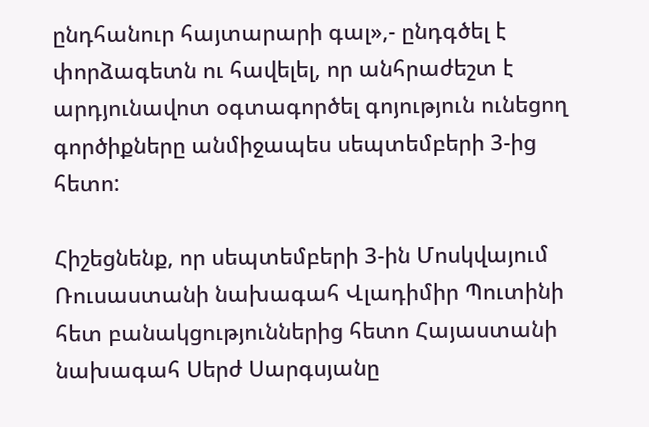ընդհանուր հայտարարի գալ»,- ընդգծել է փորձագետն ու հավելել, որ անհրաժեշտ է արդյունավոտ օգտագործել գոյություն ունեցող գործիքները անմիջապես սեպտեմբերի 3-ից հետո:

Հիշեցնենք, որ սեպտեմբերի 3-ին Մոսկվայում Ռուսաստանի նախագահ Վլադիմիր Պուտինի հետ բանակցություններից հետո Հայաստանի նախագահ Սերժ Սարգսյանը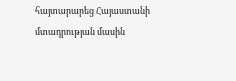հայտարարեց Հայաստանի մտադրության մասին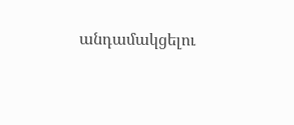անդամակցելու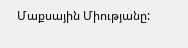Մաքսային Միությանը: